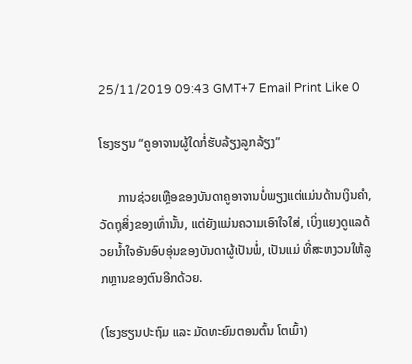25/11/2019 09:43 GMT+7 Email Print Like 0

ໂຮງຮຽນ “ຄູອາຈານຜູ້ໃດກໍ່ຮັບລ້ຽງລູກລ້ຽງ”

      ການຊ່ວຍເຫຼືອຂອງບັນດາຄູອາຈານບໍ່ພຽງແຕ່ແມ່ນດ້ານເງິນຄຳ, ວັດຖຸສິ່ງຂອງເທົ່ານັ້ນ, ແຕ່ຍັງແມ່ນຄວາມເອົາໃຈໃສ່, ເບິ່ງແຍງດູແລດ້ວຍນ້ຳໃຈອັນອົບອຸ່ນຂອງບັນດາຜູ້ເປັນພໍ່, ເປັນແມ່ ທີ່ສະຫງວນໃຫ້ລູກຫຼານຂອງຕົນອີກດ້ວຍ.

(ໂຮງຮຽນປະຖົມ ແລະ ມັດທະຍົມຕອນຕົ້ນ ໂຕເມົ້າ)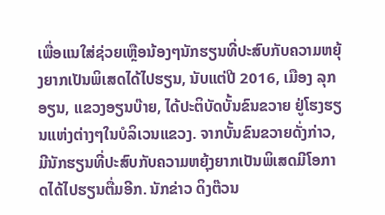ເພື່ອແນໃສ່ຊ່ວຍເຫຼືອນ້ອງໆນັກຮຽນທີ່ປະສົບກັບຄວາມຫຍຸ້ງຍາກເປັນພິເສດໄດ້ໄປຮຽນ, ນັບແຕ່ປີ 2016, ເມືອງ ລຸກອຽນ, ແຂວງອຽນບ໊າຍ, ໄດ້ປະຕິບັດບັ້ນຂົນຂວາຍ ຢູ່ໂຮງຮຽນແຫ່ງຕ່າງໆໃນບໍລິເວນແຂວງ. ຈາກບັ້ນຂົນຂວາຍດັ່ງກ່າວ, ມີນັກຮຽນທີ່ປະສົບກັບຄວາມຫຍຸ້ງຍາກເປັນພິເສດມີໂອກາດໄດ້ໄປຮຽນຕື່ມອີກ. ນັກຂ່າວ ດິງຕ໊ວນ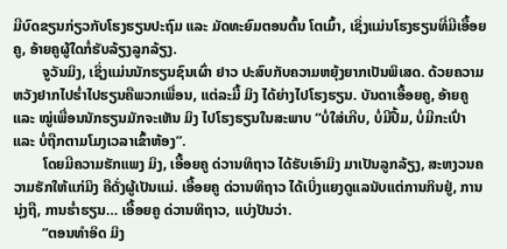ມີບົດຂຽນກ່ຽວກັບໂຮງຮຽນປະຖົມ ແລະ ມັດທະຍົມຕອນຕົ້ນ ໂຕເມົ້າ, ເຊິ່ງແມ່ນໂຮງຮຽນທີ່ມີເອື້ອຍຄູ, ອ້າຍຄູຜູ້ໃດກໍ່ຮັບລ້ຽງລູກລ້ຽງ.
        ຈູວັນມິງ, ເຊິ່ງແມ່ນນັກຮຽນຊົນເຜົ່າ ຢາວ ປະສົບກັບຄວາມຫຍຸ້ງຍາກເປັນພິເສດ. ດ້ວຍຄວາມຫວັງຢາກໄປຮ່ຳໄປຮຽນຄືພວກເພື່ອນ, ແຕ່ລະມື້ ມິງ ໄດ້ຍ່າງໄປໂຮງຮຽນ. ບັນດາເອື້ອຍຄູ, ອ້າຍຄູ ແລະ ໝູ່ເພື່ອນນັກຮຽນມັກຈະເຫັນ ມິງ ໄປໂຮງຮຽນໃນສະພາບ “ບໍ່ໃສ່ເກີບ, ບໍ່ມີປື້ມ, ບໍ່ມີກະເປົ່າ ແລະ ບໍ່ຖືກຕາມໂມງເວລາເຂົ້າຫ້ອງ”.
        ໂດຍມີຄວາມຮັກແພງ ມິງ, ເອື້ອຍຄູ ດ່ວານທິຖາວ ໄດ້ຮັບເອົາມິງ ມາເປັນລູກລ້ຽງ, ສະຫງວນຄວາມຮັກໃຫ້ແກ່ມິງ ຄືດັ່ງຜູ້ເປັນແມ່. ເອື້ອຍຄູ ດ່ວານທິຖາວ ໄດ້ເບິ່ງແຍງດູແລນັບແຕ່ການກິນຢູ່, ການນຸ່ງຖື, ການຮ່ຳຮຽນ… ເອື້ອຍຄູ ດ່ວານທິຖາວ, ແບ່ງປັນວ່າ.
        “ຕອນທຳອິດ ມິງ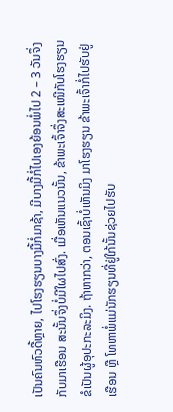ເປັນຄົນຫົວດື້ຫຼາຍ, ໄປໂຮງຮຽນບາງມື້ກໍ່ມາຊ້າ, ມີບາງມື້ກໍ່ໄປເອງຍ້ອນພໍ່ໄປ 2 – 3 ວັນຈຶ່ງກັບມາເຮືອນ ສະນັ້ນຈຶ່ງບໍ່ມີໃຜໄປສົ່ງ. ເມື່ອເຫັນແນວນັ້ນ, ຂ້າພະເຈົ້າຈຶ່ງສະເໜີກັບໂຮງຮຽນຂໍເປັນຜູ້ອຸປະກະລະມິງ. ຖ້າຫາກວ່າ, ຕອນເຊົ້າບໍ່ເຫັນມິງ ມາໂຮງຮຽນ ຂ້າພະເຈົ້າກໍ່ໄປຮັບຢູ່ເຮືອນ ຫຼື ໂທຫາພໍ່ແມ່ນັກຮຽນທີ່ຢູ່ໃກ້ນັ້ນຊ່ວຍໄປຮັບ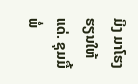ມິງ ມາໂຮງຮຽນໃຫ້ແດ່. ຊຸມມື້ພໍ່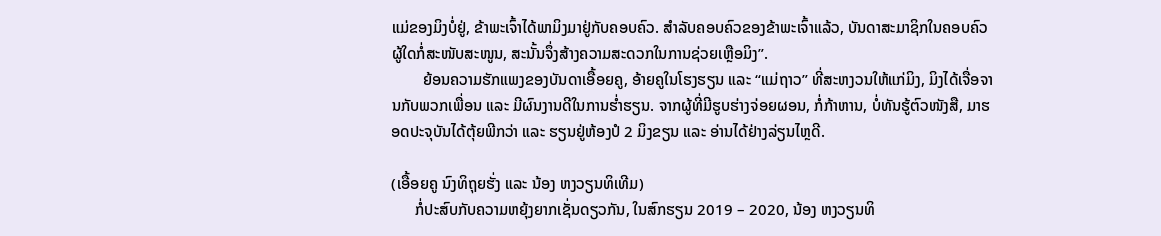ແມ່ຂອງມິງບໍ່ຢູ່, ຂ້າພະເຈົ້າໄດ້ພາມິງມາຢູ່ກັບຄອບຄົວ. ສຳລັບຄອບຄົວຂອງຂ້າພະເຈົ້າແລ້ວ, ບັນດາສະມາຊິກໃນຄອບຄົວຜູ້ໃດກໍ່ສະໜັບສະໜູນ, ສະນັ້ນຈຶ່ງສ້າງຄວາມສະດວກໃນການຊ່ວຍເຫຼືອມິງ”.
        ຍ້ອນຄວາມຮັກແພງຂອງບັນດາເອື້ອຍຄູ, ອ້າຍຄູໃນໂຮງຮຽນ ແລະ “ແມ່ຖາວ” ທີ່ສະຫງວນໃຫ້ແກ່ມິງ, ມິງໄດ້ເຈື່ອຈານກັບພວກເພື່ອນ ແລະ ມີຜົນງານດີໃນການຮ່ຳຮຽນ. ຈາກຜູ້ທີ່ມີຮູບຮ່າງຈ່ອຍຜອນ, ກໍ່ກ້າຫານ, ບໍ່ທັນຮູ້ຕົວໜັງສື, ມາຮອດປະຈຸບັນໄດ້ຕຸ້ຍພີກວ່າ ແລະ ຮຽນຢູ່ຫ້ອງປໍ 2 ມິງຂຽນ ແລະ ອ່ານໄດ້ຢ່າງລ່ຽນໄຫຼດີ.

(ເອື້ອຍຄູ ນົງທິຖຸຍຮັ່ງ ແລະ ນ້ອງ ຫງວຽນທິເທີມ)
      ກໍ່ປະສົບກັບຄວາມຫຍຸ້ງຍາກເຊັ່ນດຽວກັນ, ໃນສົກຮຽນ 2019 – 2020, ນ້ອງ ຫງວຽນທິ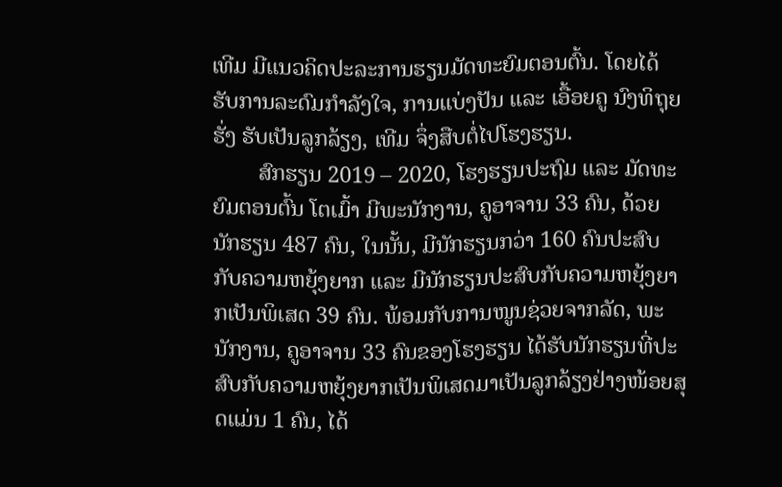ເທີມ ມີແນວຄິດປະລະການຮຽນມັດທະຍົມຕອນຕົ້ນ. ໂດຍໄດ້ຮັບການລະດົມກຳລັງໃຈ, ການແບ່ງປັນ ແລະ ເອື້ອຍຄູ ນົງທິຖຸຍຮັ່ງ ຮັບເປັນລູກລ້ຽງ, ເທີມ ຈຶ່ງສືບຕໍ່ໄປໂຮງຮຽນ.
        ສົກຮຽນ 2019 – 2020, ໂຮງຮຽນປະຖົມ ແລະ ມັດທະຍົມຕອນຕົ້ນ ໂຕເມົ້າ ມີພະນັກງານ, ຄູອາຈານ 33 ຄົນ, ດ້ວຍນັກຮຽນ 487 ຄົນ, ໃນນັ້ນ, ມີນັກຮຽນກວ່າ 160 ຄົນປະສົບກັບຄວາມຫຍຸ້ງຍາກ ແລະ ມີນັກຮຽນປະສົບກັບຄວາມຫຍຸ້ງຍາກເປັນພິເສດ 39 ຄົນ. ພ້ອມກັບການໜູນຊ່ວຍຈາກລັດ, ພະນັກງານ, ຄູອາຈານ 33 ຄົນຂອງໂຮງຮຽນ ໄດ້ຮັບນັກຮຽນທີ່ປະສົບກັບຄວາມຫຍຸ້ງຍາກເປັນພິເສດມາເປັນລູກລ້ຽງຢ່າງໜ້ອຍສຸດແມ່ນ 1 ຄົນ, ໄດ້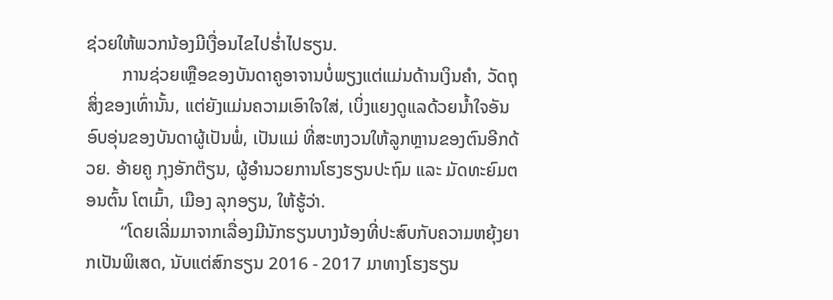ຊ່ວຍໃຫ້ພວກນ້ອງມີເງື່ອນໄຂໄປຮໍ່າໄປຮຽນ.
        ການຊ່ວຍເຫຼືອຂອງບັນດາຄູອາຈານບໍ່ພຽງແຕ່ແມ່ນດ້ານເງິນຄຳ, ວັດຖຸສິ່ງຂອງເທົ່ານັ້ນ, ແຕ່ຍັງແມ່ນຄວາມເອົາໃຈໃສ່, ເບິ່ງແຍງດູແລດ້ວຍນ້ຳໃຈອັນອົບອຸ່ນຂອງບັນດາຜູ້ເປັນພໍ່, ເປັນແມ່ ທີ່ສະຫງວນໃຫ້ລູກຫຼານຂອງຕົນອີກດ້ວຍ. ອ້າຍຄູ ກຸງອັກຕ໊ຽນ, ຜູ້ອຳນວຍການໂຮງຮຽນປະຖົມ ແລະ ມັດທະຍົມຕອນຕົ້ນ ໂຕເມົ້າ, ເມືອງ ລຸກອຽນ, ໃຫ້ຮູ້ວ່າ.
        “ໂດຍເລີ່ມມາຈາກເລື່ອງມີນັກຮຽນບາງນ້ອງທີ່ປະສົບກັບຄວາມຫຍຸ້ງຍາກເປັນພິເສດ, ນັບແຕ່ສົກຮຽນ 2016 - 2017 ມາທາງໂຮງຮຽນ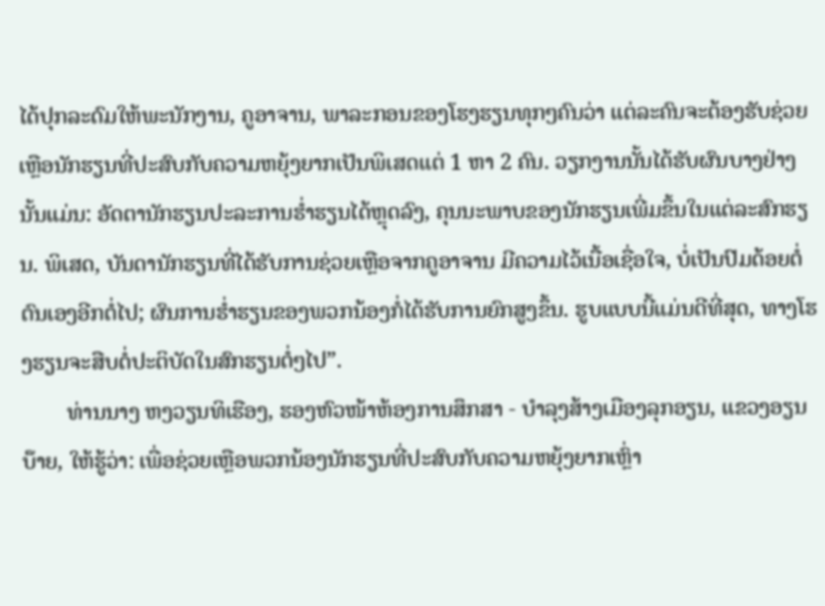ໄດ້ປຸກລະດົມໃຫ້ພະນັກງານ, ຄູອາຈານ, ພາລະກອນຂອງໂຮງຮຽນທຸກໆຄົນວ່າ ແຕ່ລະຄົນຈະຕ້ອງຮັບຊ່ວຍເຫຼືອນັກຮຽນທີ່ປະສົບກັບຄວາມຫຍຸ້ງຍາກເປັນພິເສດແຕ່ 1 ຫາ 2 ຄົນ. ວຽກງານນັ້ນໄດ້ຮັບຜົນບາງຢ່າງນັ້ນແມ່ນ: ອັດຕານັກຮຽນປະລະການຮ່ຳຮຽນໄດ້ຫຼຸດລົງ, ຄຸນນະພາບຂອງນັກຮຽນເພີ່ມຂຶ້ນໃນແຕ່ລະສົກຮຽນ. ພິເສດ, ບັນດານັກຮຽນທີ່ໄດ້ຮັບການຊ່ວຍເຫຼືອຈາກຄູອາຈານ ມີຄວາມໄວ້ເນື້ອເຊື່ອໃຈ, ບໍ່ເປັນປົມດ້ອຍຕໍ່ຕົນເອງອີກຕໍ່ໄປ; ຜົນການຮ່ຳຮຽນຂອງພວກນ້ອງກໍ່ໄດ້ຮັບການຍົກສູງຂຶ້ນ. ຮູບແບບນີ້ແມ່ນດີທີ່ສຸດ, ທາງໂຮງຮຽນຈະສືບຕໍ່ປະຕິບັດໃນສົກຮຽນຕໍ່ໆໄປ”.
        ທ່ານນາງ ຫງວຽນທິເຮືອງ, ຮອງຫົວໜ້າຫ້ອງການສຶກສາ - ບຳລຸງສ້າງເມືອງລຸກອຽນ, ແຂວງອຽນບ໊າຍ, ໃຫ້ຮູ້ວ່າ: ເພື່ອຊ່ວຍເຫຼືອພວກນ້ອງນັກຮຽນທີ່ປະສົບກັບຄວາມຫຍຸ້ງຍາກເຫຼົ່າ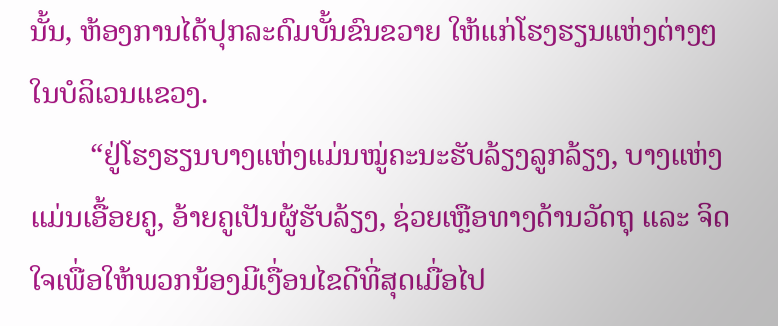ນັ້ນ, ຫ້ອງການໄດ້ປຸກລະດົມບັ້ນຂົນຂວາຍ ໃຫ້ແກ່ໂຮງຮຽນແຫ່ງຕ່າງໆໃນບໍລິເວນແຂວງ.
        “ຢູ່ໂຮງຮຽນບາງແຫ່ງແມ່ນໝູ່ຄະນະຮັບລ້ຽງລູກລ້ຽງ, ບາງແຫ່ງແມ່ນເອື້ອຍຄູ, ອ້າຍຄູເປັນຜູ້ຮັບລ້ຽງ, ຊ່ວຍເຫຼືອທາງດ້ານວັດຖຸ ແລະ ຈິດໃຈເພື່ອໃຫ້ພວກນ້ອງມີເງື່ອນໄຂດີທີ່ສຸດເມື່ອໄປ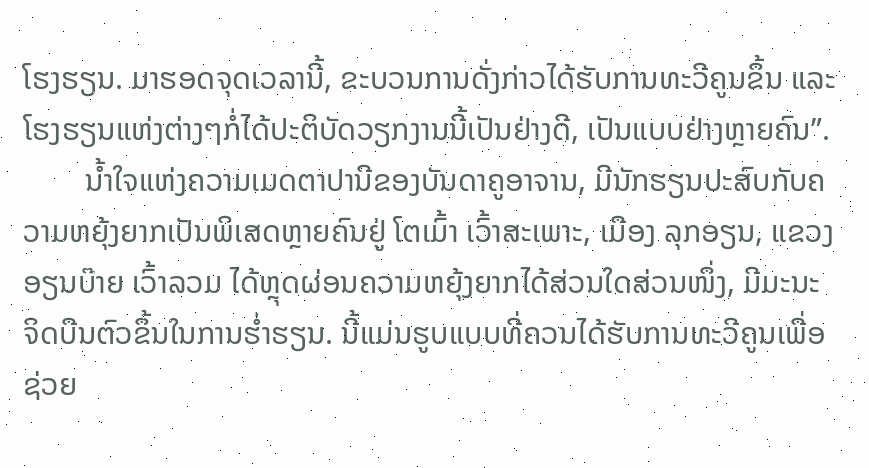ໂຮງຮຽນ. ມາຮອດຈຸດເວລານີ້, ຂະບວນການດັ່ງກ່າວໄດ້ຮັບການທະວີຄູນຂຶ້ນ ແລະ ໂຮງຮຽນແຫ່ງຕ່າງໆກໍ່ໄດ້ປະຕິບັດວຽກງານນີ້ເປັນຢ່າງດີ, ເປັນແບບຢ່າງຫຼາຍຄົນ”.
        ນ້ຳໃຈແຫ່ງຄວາມເມດຕາປານີຂອງບັນດາຄູອາຈານ, ມີນັກຮຽນປະສົບກັບຄວາມຫຍຸ້ງຍາກເປັນພິເສດຫຼາຍຄົນຢູ່ ໂຕເມົ້າ ເວົ້າສະເພາະ, ເມືອງ ລຸກອຽນ, ແຂວງອຽນບ໊າຍ ເວົ້າລວມ ໄດ້ຫຼຸດຜ່ອນຄວາມຫຍຸ້ງຍາກໄດ້ສ່ວນໃດສ່ວນໜຶ່ງ, ມີມະນະຈິດບືນຕົວຂຶ້ນໃນການຮ່ຳຮຽນ. ນີ້ແມ່ນຮູບແບບທີ່ຄວນໄດ້ຮັບການທະວີຄູນເພື່ອຊ່ວຍ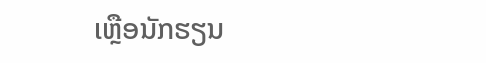ເຫຼືອນັກຮຽນ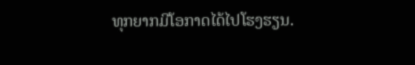ທຸກຍາກມີໂອກາດໄດ້ໄປໂຮງຮຽນ.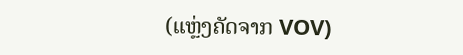(ແຫຼ່ງຄັດຈາກ VOV)